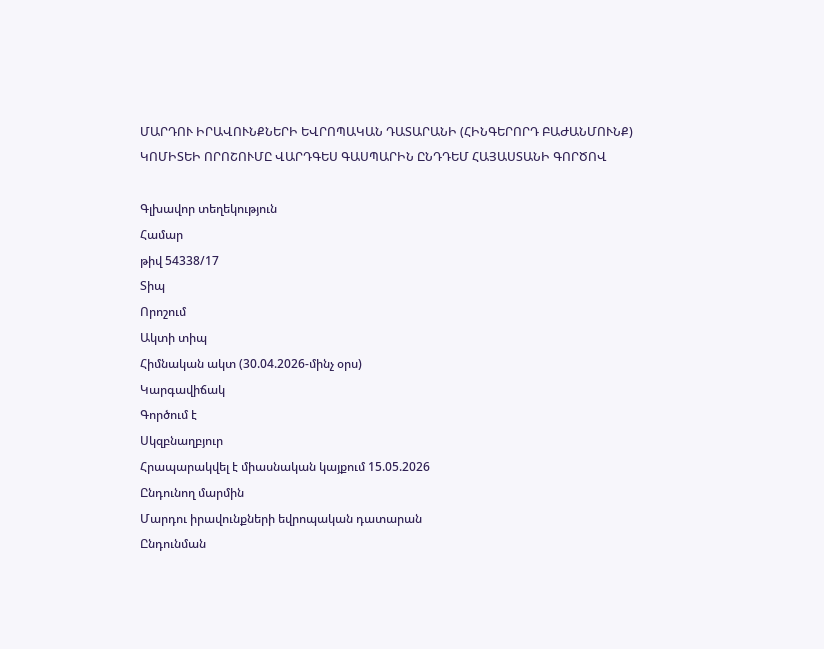ՄԱՐԴՈՒ ԻՐԱՎՈՒՆՔՆԵՐԻ ԵՎՐՈՊԱԿԱՆ ԴԱՏԱՐԱՆԻ (ՀԻՆԳԵՐՈՐԴ ԲԱԺԱՆՄՈՒՆՔ) ԿՈՄԻՏԵԻ ՈՐՈՇՈՒՄԸ ՎԱՐԴԳԵՍ ԳԱՍՊԱՐԻՆ ԸՆԴԴԵՄ ՀԱՅԱՍՏԱՆԻ ԳՈՐԾՈՎ

Գլխավոր տեղեկություն
Համար
թիվ 54338/17
Տիպ
Որոշում
Ակտի տիպ
Հիմնական ակտ (30.04.2026-մինչ օրս)
Կարգավիճակ
Գործում է
Սկզբնաղբյուր
Հրապարակվել է միասնական կայքում 15.05.2026
Ընդունող մարմին
Մարդու իրավունքների եվրոպական դատարան
Ընդունման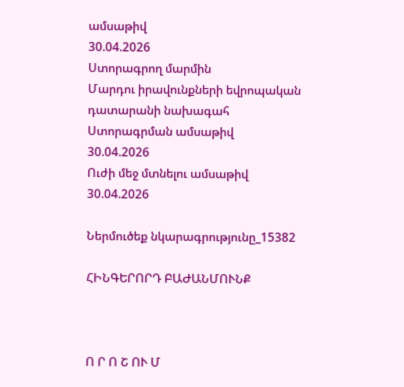ամսաթիվ
30.04.2026
Ստորագրող մարմին
Մարդու իրավունքների եվրոպական դատարանի նախագահ
Ստորագրման ամսաթիվ
30.04.2026
Ուժի մեջ մտնելու ամսաթիվ
30.04.2026

Ներմուծեք նկարագրությունը_15382

ՀԻՆԳԵՐՈՐԴ ԲԱԺԱՆՄՈՒՆՔ



Ո Ր Ո Շ ՈՒ Մ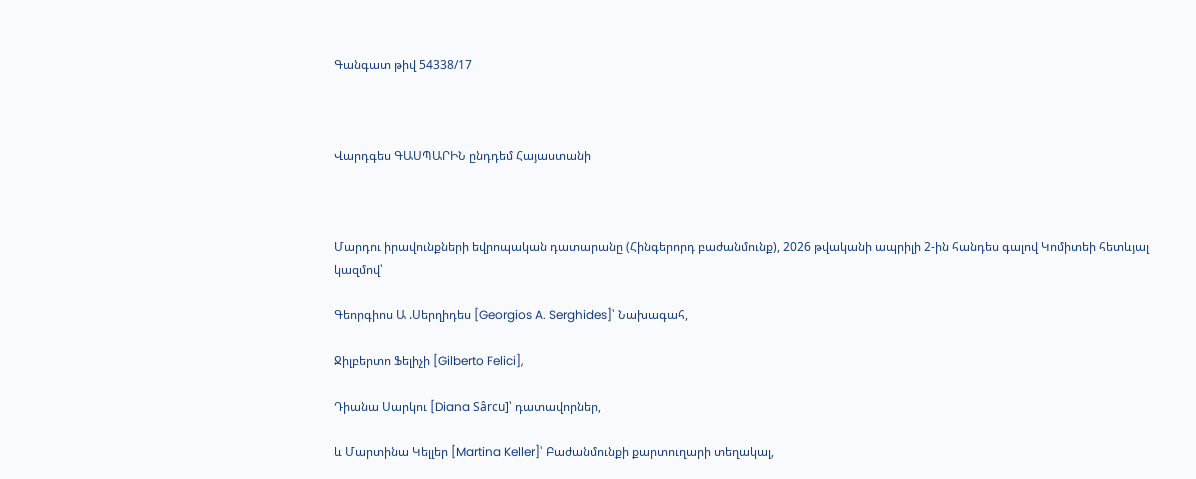Գանգատ թիվ 54338/17



Վարդգես ԳԱՍՊԱՐԻՆ ընդդեմ Հայաստանի



Մարդու իրավունքների եվրոպական դատարանը (Հինգերորդ բաժանմունք), 2026 թվականի ապրիլի 2-ին հանդես գալով Կոմիտեի հետևյալ կազմով՝

Գեորգիոս Ա .Սերղիդես [Georgios A. Serghides]՝ Նախագահ,

Ջիլբերտո Ֆելիչի [Gilberto Felici],

Դիանա Սարկու [Diana Sârcu]՝ դատավորներ,

և Մարտինա Կելլեր [Martina Keller]՝ Բաժանմունքի քարտուղարի տեղակալ,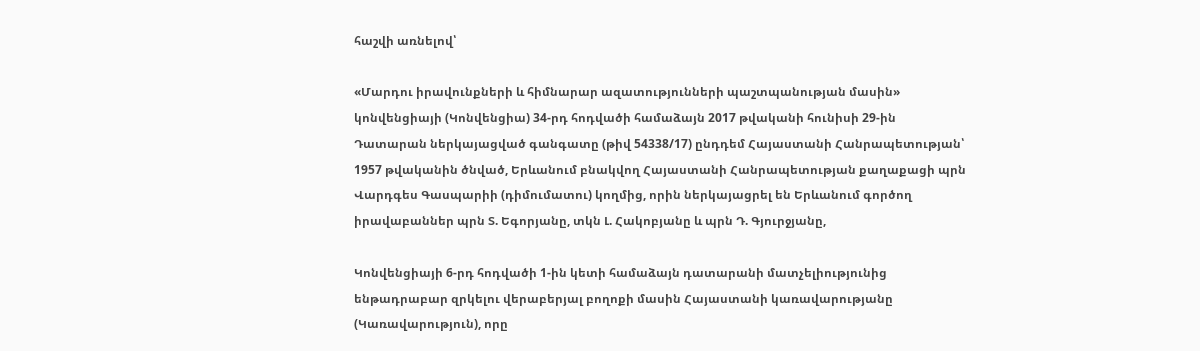հաշվի առնելով՝

«Մարդու իրավունքների և հիմնարար ազատությունների պաշտպանության մասին» կոնվենցիայի (Կոնվենցիա) 34-րդ հոդվածի համաձայն 2017 թվականի հունիսի 29-ին Դատարան ներկայացված գանգատը (թիվ 54338/17) ընդդեմ Հայաստանի Հանրապետության՝ 1957 թվականին ծնված, Երևանում բնակվող Հայաստանի Հանրապետության քաղաքացի պրն Վարդգես Գասպարիի (դիմումատու) կողմից, որին ներկայացրել են Երևանում գործող իրավաբաններ պրն Տ. Եգորյանը, տկն Լ. Հակոբյանը և պրն Դ. Գյուրջյանը,

Կոնվենցիայի 6-րդ հոդվածի 1-ին կետի համաձայն դատարանի մատչելիությունից ենթադրաբար զրկելու վերաբերյալ բողոքի մասին Հայաստանի կառավարությանը (Կառավարություն), որը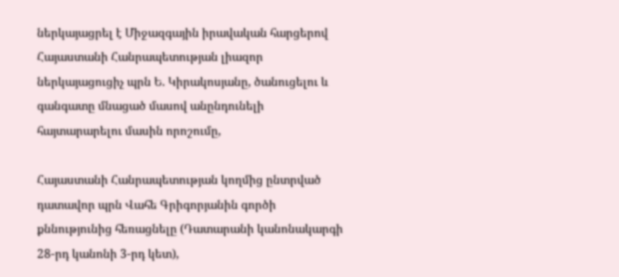ներկայացրել է Միջազգային իրավական հարցերով Հայաստանի Հանրապետության լիազոր ներկայացուցիչ պրն Ե. Կիրակոսյանը, ծանուցելու և գանգատը մնացած մասով անընդունելի հայտարարելու մասին որոշումը,

Հայաստանի Հանրապետության կողմից ընտրված դատավոր պրն Վահե Գրիգորյանին գործի քննությունից հեռացնելը (Դատարանի կանոնակարգի 28-րդ կանոնի 3-րդ կետ),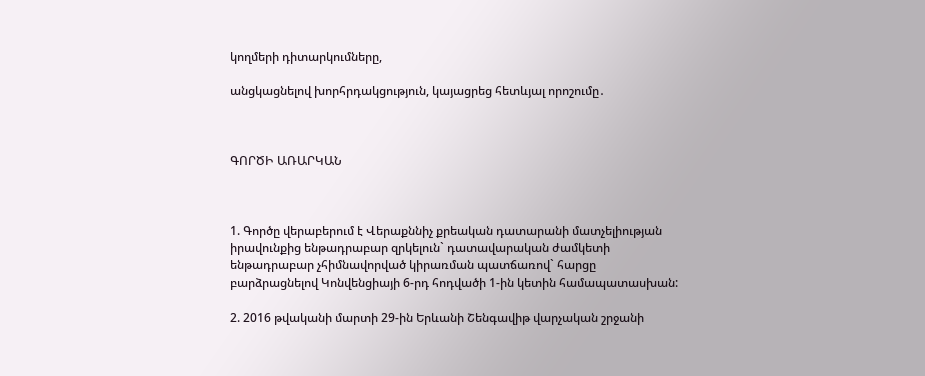կողմերի դիտարկումները,

անցկացնելով խորհրդակցություն, կայացրեց հետևյալ որոշումը․



ԳՈՐԾԻ ԱՌԱՐԿԱՆ



1. Գործը վերաբերում է Վերաքննիչ քրեական դատարանի մատչելիության իրավունքից ենթադրաբար զրկելուն` դատավարական ժամկետի ենթադրաբար չհիմնավորված կիրառման պատճառով` հարցը բարձրացնելով Կոնվենցիայի 6-րդ հոդվածի 1-ին կետին համապատասխան:

2. 2016 թվականի մարտի 29-ին Երևանի Շենգավիթ վարչական շրջանի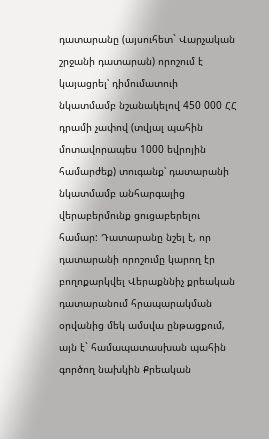դատարանը (այսուհետ` Վարչական շրջանի դատարան) որոշում է կայացրել՝ դիմումատուի նկատմամբ նշանակելով 450 000 ՀՀ դրամի չափով (տվյալ պահին մոտավորապես 1000 եվրոյին համարժեք) տուգանք՝ դատարանի նկատմամբ անհարգալից վերաբերմունք ցուցաբերելու համար: Դատարանը նշել է, որ դատարանի որոշումը կարող էր բողոքարկվել Վերաքննիչ քրեական դատարանում հրապարակման օրվանից մեկ ամսվա ընթացքում, այն է` համապատասխան պահին գործող նախկին Քրեական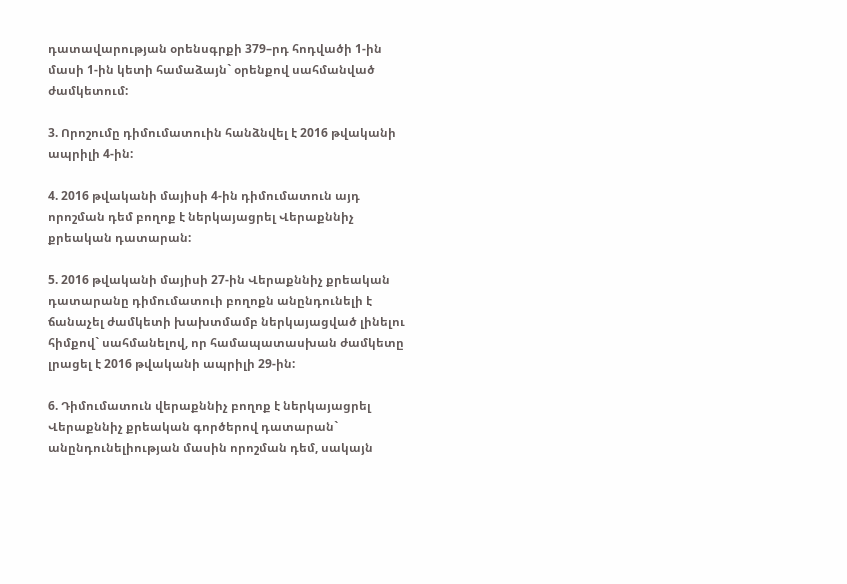դատավարության օրենսգրքի 379–րդ հոդվածի 1-ին մասի 1-ին կետի համաձայն` օրենքով սահմանված ժամկետում:

3. Որոշումը դիմումատուին հանձնվել է 2016 թվականի ապրիլի 4-ին:

4. 2016 թվականի մայիսի 4-ին դիմումատուն այդ որոշման դեմ բողոք է ներկայացրել Վերաքննիչ քրեական դատարան:

5. 2016 թվականի մայիսի 27-ին Վերաքննիչ քրեական դատարանը դիմումատուի բողոքն անընդունելի է ճանաչել ժամկետի խախտմամբ ներկայացված լինելու հիմքով` սահմանելով, որ համապատասխան ժամկետը լրացել է 2016 թվականի ապրիլի 29-ին:

6. Դիմումատուն վերաքննիչ բողոք է ներկայացրել Վերաքննիչ քրեական գործերով դատարան` անընդունելիության մասին որոշման դեմ, սակայն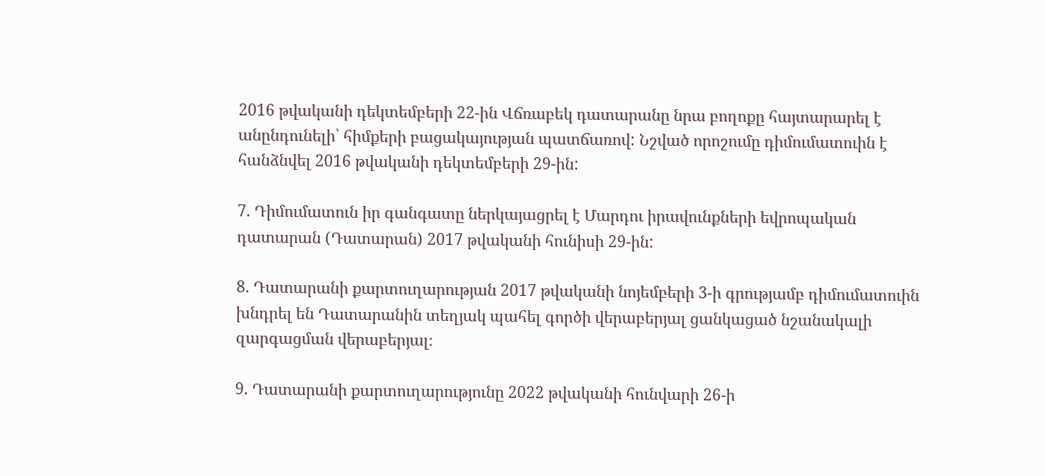2016 թվականի դեկտեմբերի 22-ին Վճռաբեկ դատարանը նրա բողոքը հայտարարել է անընդունելի՝ հիմքերի բացակայության պատճառով: Նշված որոշումը դիմումատուին է հանձնվել 2016 թվականի դեկտեմբերի 29-ին:

7. Դիմումատուն իր գանգատը ներկայացրել է Մարդու իրավունքների եվրոպական դատարան (Դատարան) 2017 թվականի հունիսի 29-ին:

8. Դատարանի քարտուղարության 2017 թվականի նոյեմբերի 3-ի գրությամբ դիմումատուին խնդրել են Դատարանին տեղյակ պահել գործի վերաբերյալ ցանկացած նշանակալի զարգացման վերաբերյալ։

9. Դատարանի քարտուղարությունը 2022 թվականի հունվարի 26-ի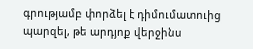գրությամբ փորձել է դիմումատուից պարզել, թե արդյոք վերջինս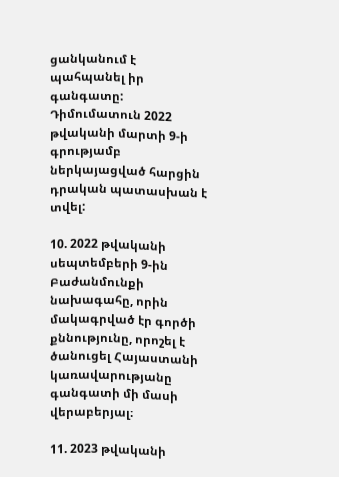ցանկանում է պահպանել իր գանգատը: Դիմումատուն 2022 թվականի մարտի 9-ի գրությամբ ներկայացված հարցին դրական պատասխան է տվել:

10. 2022 թվականի սեպտեմբերի 9-ին Բաժանմունքի նախագահը, որին մակագրված էր գործի քննությունը, որոշել է ծանուցել Հայաստանի կառավարությանը գանգատի մի մասի վերաբերյալ։

11. 2023 թվականի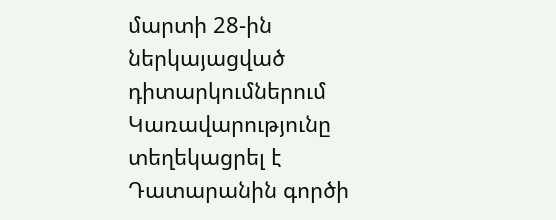մարտի 28-ին ներկայացված դիտարկումներում Կառավարությունը տեղեկացրել է Դատարանին գործի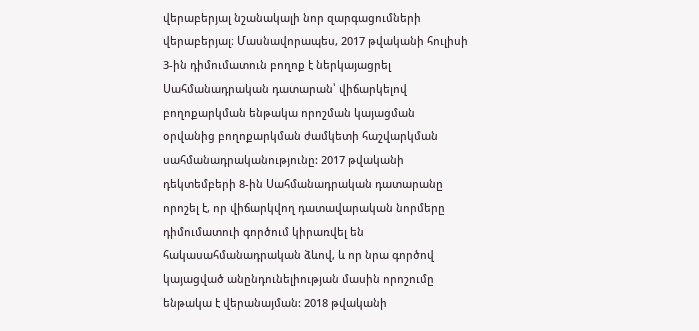վերաբերյալ նշանակալի նոր զարգացումների վերաբերյալ։ Մասնավորապես, 2017 թվականի հուլիսի 3-ին դիմումատուն բողոք է ներկայացրել Սահմանադրական դատարան՝ վիճարկելով բողոքարկման ենթակա որոշման կայացման օրվանից բողոքարկման ժամկետի հաշվարկման սահմանադրականությունը: 2017 թվականի դեկտեմբերի 8-ին Սահմանադրական դատարանը որոշել է, որ վիճարկվող դատավարական նորմերը դիմումատուի գործում կիրառվել են հակասահմանադրական ձևով, և որ նրա գործով կայացված անընդունելիության մասին որոշումը ենթակա է վերանայման: 2018 թվականի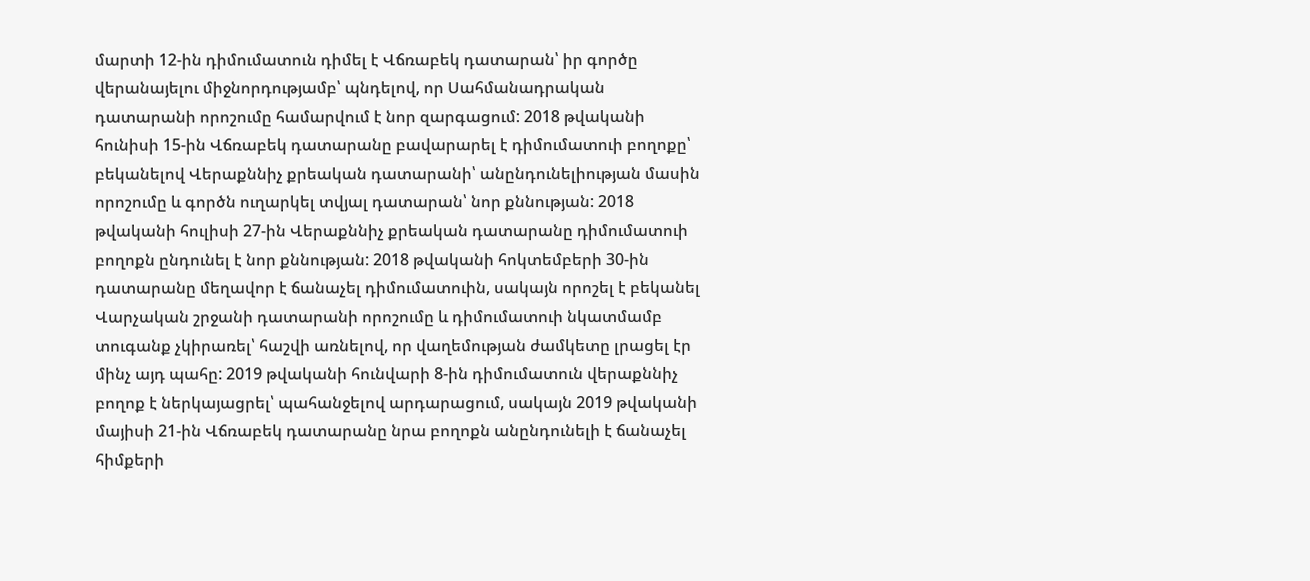մարտի 12-ին դիմումատուն դիմել է Վճռաբեկ դատարան՝ իր գործը վերանայելու միջնորդությամբ՝ պնդելով, որ Սահմանադրական դատարանի որոշումը համարվում է նոր զարգացում: 2018 թվականի հունիսի 15-ին Վճռաբեկ դատարանը բավարարել է դիմումատուի բողոքը՝ բեկանելով Վերաքննիչ քրեական դատարանի՝ անընդունելիության մասին որոշումը և գործն ուղարկել տվյալ դատարան՝ նոր քննության: 2018 թվականի հուլիսի 27-ին Վերաքննիչ քրեական դատարանը դիմումատուի բողոքն ընդունել է նոր քննության: 2018 թվականի հոկտեմբերի 30-ին դատարանը մեղավոր է ճանաչել դիմումատուին, սակայն որոշել է բեկանել Վարչական շրջանի դատարանի որոշումը և դիմումատուի նկատմամբ տուգանք չկիրառել՝ հաշվի առնելով, որ վաղեմության ժամկետը լրացել էր մինչ այդ պահը: 2019 թվականի հունվարի 8-ին դիմումատուն վերաքննիչ բողոք է ներկայացրել՝ պահանջելով արդարացում, սակայն 2019 թվականի մայիսի 21-ին Վճռաբեկ դատարանը նրա բողոքն անընդունելի է ճանաչել հիմքերի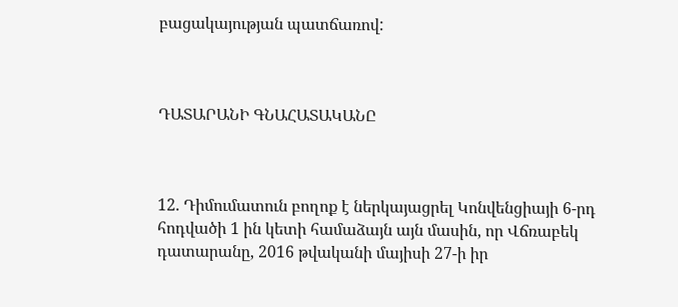բացակայության պատճառով:



ԴԱՏԱՐԱՆԻ ԳՆԱՀԱՏԱԿԱՆԸ



12. Դիմումատուն բողոք է ներկայացրել Կոնվենցիայի 6-րդ հոդվածի 1 ին կետի համաձայն այն մասին, որ Վճռաբեկ դատարանը, 2016 թվականի մայիսի 27-ի իր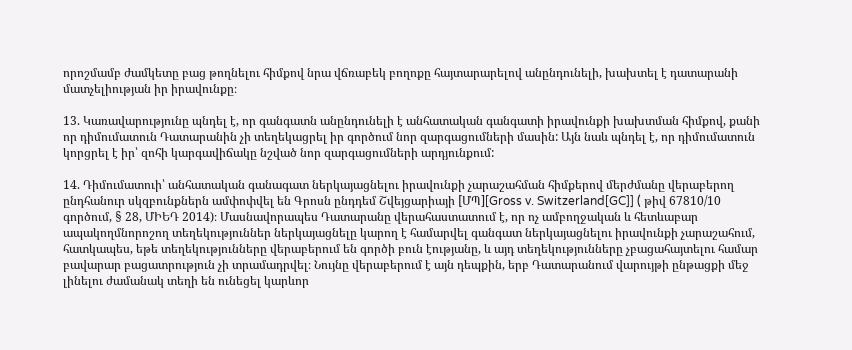որոշմամբ ժամկետը բաց թողնելու հիմքով նրա վճռաբեկ բողոքը հայտարարելով անընդունելի, խախտել է դատարանի մատչելիության իր իրավունքը։

13. Կառավարությունը պնդել է, որ գանգատն անընդունելի է անհատական գանգատի իրավունքի խախտման հիմքով, քանի որ դիմումատուն Դատարանին չի տեղեկացրել իր գործում նոր զարգացումների մասին: Այն նաև պնդել է, որ դիմումատուն կորցրել է իր՝ զոհի կարգավիճակը նշված նոր զարգացումների արդյունքում:

14. Դիմումատուի՝ անհատական գանագատ ներկայացնելու իրավունքի չարաշահման հիմքերով մերժմանը վերաբերող ընդհանուր սկզբունքներն ամփոփվել են Գրոսն ընդդեմ Շվեյցարիայի [ՄՊ][Gross v. Switzerland[GC]] ( թիվ 67810/10 գործում, § 28, ՄԻԵԴ 2014)։ Մասնավորապես Դատարանը վերահաստատում է, որ ոչ ամբողջական և հետևաբար ապակողմնորոշող տեղեկություններ ներկայացնելը կարող է համարվել գանգատ ներկայացնելու իրավունքի չարաշահում, հատկապես, եթե տեղեկությունները վերաբերում են գործի բուն էությանը, և այդ տեղեկությունները չբացահայտելու համար բավարար բացատրություն չի տրամադրվել։ Նույնը վերաբերում է այն դեպքին, երբ Դատարանում վարույթի ընթացքի մեջ լինելու ժամանակ տեղի են ունեցել կարևոր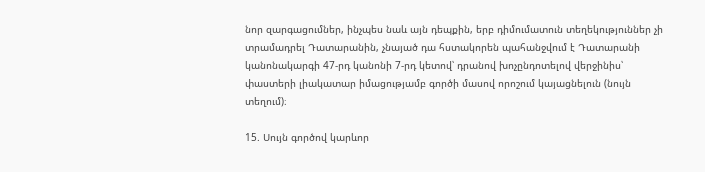նոր զարգացումներ, ինչպես նաև այն դեպքին, երբ դիմումատուն տեղեկություններ չի տրամադրել Դատարանին, չնայած դա հստակորեն պահանջվում է Դատարանի կանոնակարգի 47-րդ կանոնի 7-րդ կետով՝ դրանով խոչընդոտելով վերջինիս՝ փաստերի լիակատար իմացությամբ գործի մասով որոշում կայացնելուն (նույն տեղում)։

15. Սույն գործով կարևոր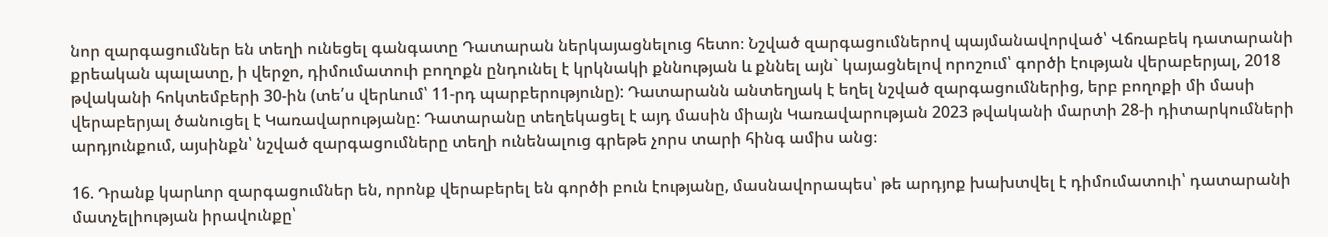նոր զարգացումներ են տեղի ունեցել գանգատը Դատարան ներկայացնելուց հետո։ Նշված զարգացումներով պայմանավորված՝ Վճռաբեկ դատարանի քրեական պալատը, ի վերջո, դիմումատուի բողոքն ընդունել է կրկնակի քննության և քննել այն` կայացնելով որոշում՝ գործի էության վերաբերյալ, 2018 թվականի հոկտեմբերի 30-ին (տե՛ս վերևում՝ 11-րդ պարբերությունը): Դատարանն անտեղյակ է եղել նշված զարգացումներից, երբ բողոքի մի մասի վերաբերյալ ծանուցել է Կառավարությանը: Դատարանը տեղեկացել է այդ մասին միայն Կառավարության 2023 թվականի մարտի 28-ի դիտարկումների արդյունքում, այսինքն՝ նշված զարգացումները տեղի ունենալուց գրեթե չորս տարի հինգ ամիս անց։

16. Դրանք կարևոր զարգացումներ են, որոնք վերաբերել են գործի բուն էությանը, մասնավորապես՝ թե արդյոք խախտվել է դիմումատուի՝ դատարանի մատչելիության իրավունքը՝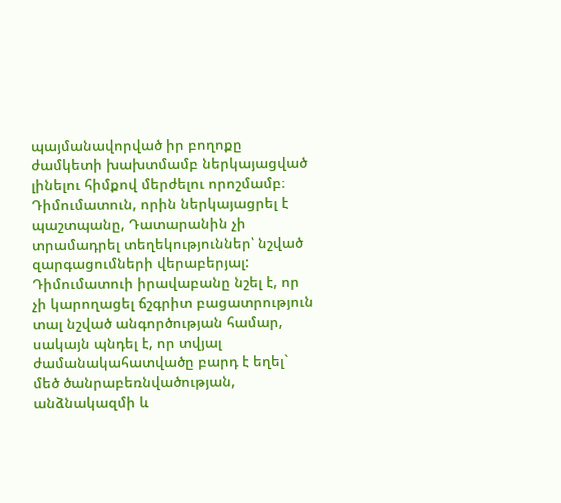պայմանավորված իր բողոքը ժամկետի խախտմամբ ներկայացված լինելու հիմքով մերժելու որոշմամբ։ Դիմումատուն, որին ներկայացրել է պաշտպանը, Դատարանին չի տրամադրել տեղեկություններ՝ նշված զարգացումների վերաբերյալ: Դիմումատուի իրավաբանը նշել է, որ չի կարողացել ճշգրիտ բացատրություն տալ նշված անգործության համար, սակայն պնդել է, որ տվյալ ժամանակահատվածը բարդ է եղել` մեծ ծանրաբեռնվածության, անձնակազմի և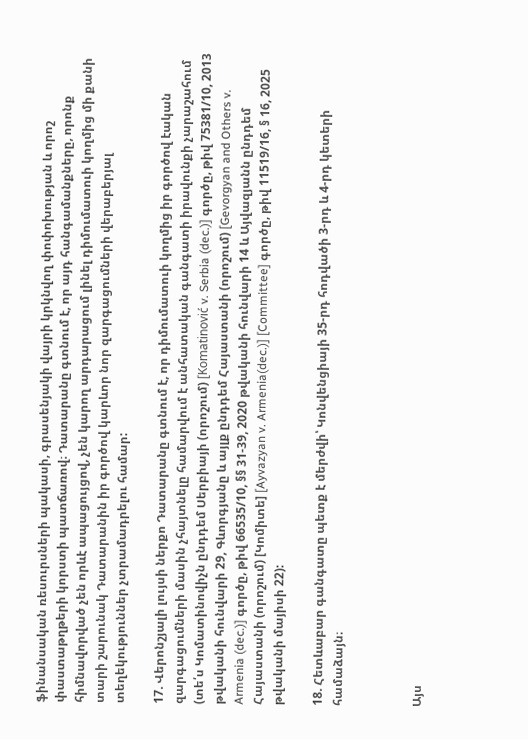ֆինանսական ռեսուրսների պակասի, գրասենյակի վայրի կրկնվող փոփոխության և որոշ փաստաթղթերի կորստի պատճառով։ Դատարանը գտնում է, որ այդ հանգամանքները, որոնք հիմնավորված չեն որևէ ապացույցով, չեն կարող արդարացում լինել դիմումատուի կողմից մի քանի տարի շարունակ Դատարանին իր գործով կարևոր նոր զարգացումների վերաբերյալ տեղեկություններ չտրամադրելու համար:

17. Վերոնշյալի լույսի ներքո Դատարանը գտնում է, որ դիմումատուի կողմից իր գործով էական զարգացումների մասին չհայտնելը համարվում է անհատական գանգատի իրավունքի չարաշահում (տե՛ս Կոմատինովիչն ընդդեմ Սերբիայի (որոշում) [Komatinović v. Serbia (dec.)] գործը, թիվ 75381/10, 2013 թվականի հունվարի 29, Գևորգյանը և այլք ընդդեմ Հայաստանի (որոշում) [Gevorgyan and Others v. Armenia (dec.)] գործը, թիվ 66535/10, §§ 31-39, 2020 թվականի հունվարի 14 և Այվազյանն ընդդեմ Հայաստանի (որոշում) [Կոմիտե] [Ayvazyan v. Armenia(dec.)] [Committee] գործը, թիվ 11519/16, § 16, 2025 թվականի մայիսի 22):

18. Հետևաբար գանգատը պետք է մերժվի՝ Կոնվենցիայի 35-րդ հոդվածի 3-րդ և 4-րդ կետերի համաձայն։



Այս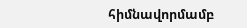հիմնավորմամբ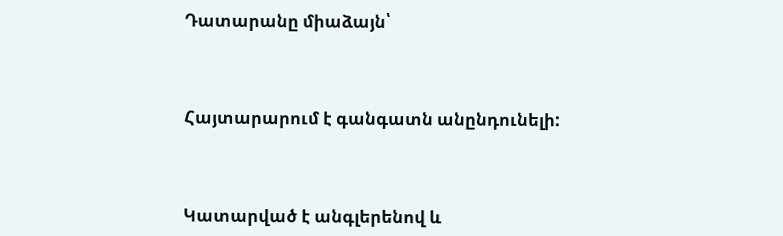Դատարանը միաձայն՝



Հայտարարում է գանգատն անընդունելի:



Կատարված է անգլերենով և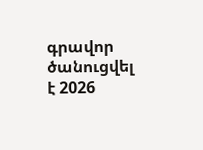գրավոր ծանուցվել է 2026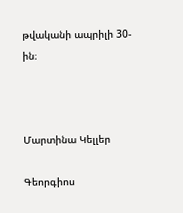թվականի ապրիլի 30-ին։



Մարտինա Կելլեր

Գեորգիոս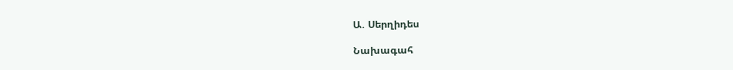Ա. Սերղիդես

Նախագահ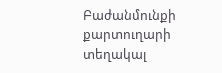Բաժանմունքի քարտուղարի տեղակալ